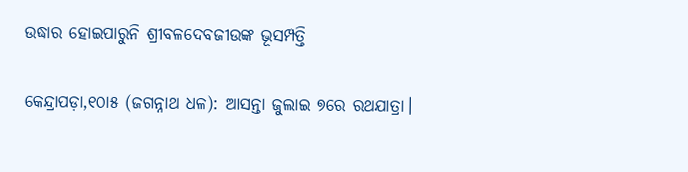ଉଦ୍ଧାର ହୋଇପାରୁନି ଶ୍ରୀବଳଦେବଜୀଉଙ୍କ ଭୂସମ୍ପତ୍ତି

କେନ୍ଦ୍ରାପଡ଼ା,୧୦ା୫ (ଜଗନ୍ନାଥ ଧଳ): ଆସନ୍ତା ଜୁଲାଇ ୭ରେ ରଥଯାତ୍ରା।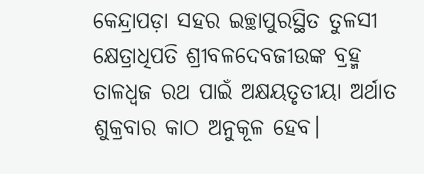କେନ୍ଦ୍ରାପଡ଼ା ସହର ଇଚ୍ଛାପୁରସ୍ଥିତ ତୁଳସୀ କ୍ଷେତ୍ରାଧିପତି ଶ୍ରୀବଳଦେବଜୀଉଙ୍କ ବ୍ରହ୍ମ ତାଳଧ୍ୱଜ ରଥ ପାଇଁ ଅକ୍ଷୟତୃତୀୟା ଅର୍ଥାତ ଶୁକ୍ରବାର କାଠ ଅନୁକୂଳ ହେବ।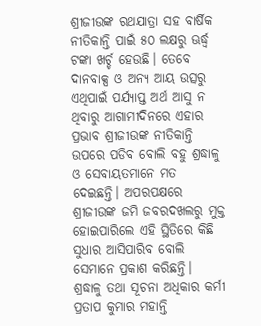ଶ୍ରୀଜୀଉଙ୍କ ରଥଯାତ୍ରା ସହ ବାର୍ଷିକ ନୀତିକାନ୍ତି ପାଇଁ ୫୦ ଲକ୍ଷରୁ ଊର୍ଦ୍ଧ୍ୱ ଟଙ୍କା ଖର୍ଚ୍ଚ ହେଉଛି। ତେବେ ଦାନବାକ୍ସ ଓ ଅନ୍ୟ ଆୟ ଉତ୍ସରୁ ଏଥିପାଇଁ ପର୍ଯ୍ୟାପ୍ତ ଅର୍ଥ ଆସୁ ନ ଥିବାରୁ ଆଗାମୀଦିନରେ ଏହାର ପ୍ରଭାବ ଶ୍ରୀଜୀଉଙ୍କ ନୀତିକାନ୍ତି ଉପରେ ପଡିବ ବୋଲି ବହୁ ଶ୍ରଦ୍ଧାଳୁ ଓ ସେବାୟତମାନେ ମତ ଦେଇଛନ୍ତି। ଅପରପକ୍ଷରେ ଶ୍ରୀଜୀଉଙ୍କ ଜମି ଜବରଦଖଲରୁ ମୁକ୍ତ ହୋଇପାରିଲେ ଏହି ସ୍ଥିତିରେ କିଛି ସୁଧାର ଆସିପାରିବ ବୋଲି ସେମାନେ ପ୍ରକାଶ କରିଛନ୍ତି।
ଶ୍ରଦ୍ଧାଳୁ ତଥା ସୂଚନା ଅଧିକାର କର୍ମୀ ପ୍ରତାପ କୁମାର ମହାନ୍ତି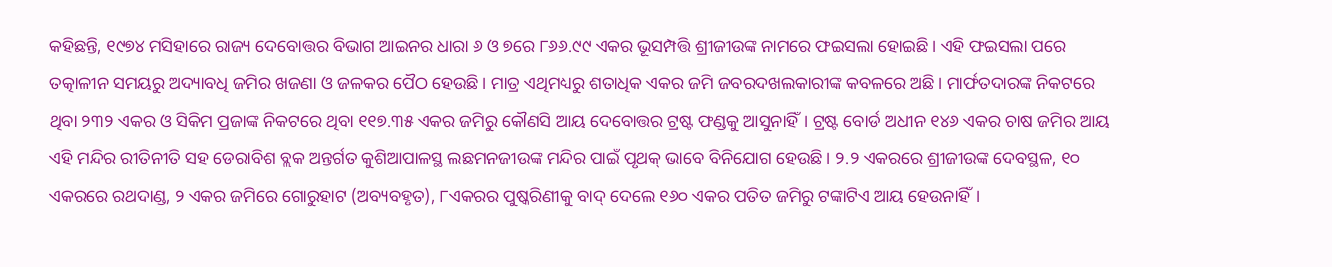କହିଛନ୍ତି, ୧୯୭୪ ମସିହାରେ ରାଜ୍ୟ ଦେବୋତ୍ତର ବିଭାଗ ଆଇନର ଧାରା ୬ ଓ ୭ରେ ୮୬୬.୯୯ ଏକର ଭୂସମ୍ପତ୍ତି ଶ୍ରୀଜୀଉଙ୍କ ନାମରେ ଫଇସଲା ହୋଇଛି। ଏହି ଫଇସଲା ପରେ ତତ୍କାଳୀନ ସମୟରୁ ଅଦ୍ୟାବଧି ଜମିର ଖଜଣା ଓ ଜଳକର ପୈଠ ହେଉଛି। ମାତ୍ର ଏଥିମଧ୍ୟରୁ ଶତାଧିକ ଏକର ଜମି ଜବରଦଖଲକାରୀଙ୍କ କବଳରେ ଅଛି। ମାର୍ଫତଦାରଙ୍କ ନିକଟରେ ଥିବା ୨୩୨ ଏକର ଓ ସିକିମ ପ୍ରଜାଙ୍କ ନିକଟରେ ଥିବା ୧୧୭.୩୫ ଏକର ଜମିରୁ କୌଣସି ଆୟ ଦେବୋତ୍ତର ଟ୍ରଷ୍ଟ ଫଣ୍ଡକୁ ଆସୁନାହିଁ। ଟ୍ରଷ୍ଟ ବୋର୍ଡ ଅଧୀନ ୧୪୬ ଏକର ଚାଷ ଜମିର ଆୟ ଏହି ମନ୍ଦିର ରୀତିନୀତି ସହ ଡେରାବିଶ ବ୍ଲକ ଅନ୍ତର୍ଗତ କୁଶିଆପାଳସ୍ଥ ଲଛମନଜୀଉଙ୍କ ମନ୍ଦିର ପାଇଁ ପୃଥକ୍‌ ଭାବେ ବିନିଯୋଗ ହେଉଛି। ୨.୨ ଏକରରେ ଶ୍ରୀଜୀଉଙ୍କ ଦେବସ୍ଥଳ, ୧୦ ଏକରରେ ରଥଦାଣ୍ଡ, ୨ ଏକର ଜମିରେ ଗୋରୁହାଟ (ଅବ୍ୟବହୃତ), ୮ଏକରର ପୁଷ୍କରିଣୀକୁ ବାଦ୍‌ ଦେଲେ ୧୬୦ ଏକର ପତିତ ଜମିରୁ ଟଙ୍କାଟିଏ ଆୟ ହେଉନାହିଁ।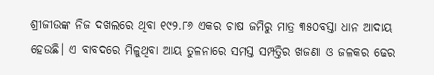ଶ୍ରୀଜୀଉଙ୍କ ନିଜ ଦଖଲରେ ଥିବା ୧୯୨.୮୬ ଏକର ଚାଷ ଜମିରୁ ମାତ୍ର ୩୫୦ବସ୍ତା ଧାନ ଆଦାୟ ହେଉଛି। ଏ ବାବଦରେ ମିଳୁଥିବା ଆୟ ତୁଳନାରେ ସମସ୍ତ ସମ୍ପତ୍ତିର ଖଜଣା ଓ ଜଳକର ଢେର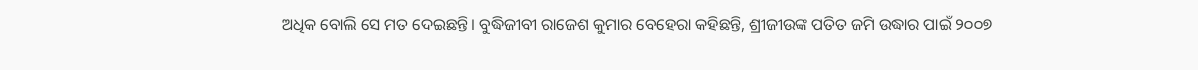ଅଧିକ ବୋଲି ସେ ମତ ଦେଇଛନ୍ତି। ବୁଦ୍ଧିଜୀବୀ ରାଜେଶ କୁମାର ବେହେରା କହିଛନ୍ତି, ଶ୍ରୀଜୀଉଙ୍କ ପତିତ ଜମି ଉଦ୍ଧାର ପାଇଁ ୨୦୦୭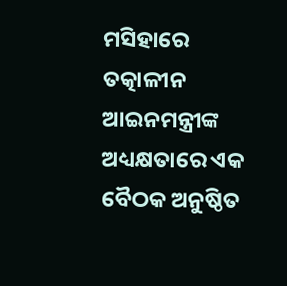ମସିହାରେ ତତ୍କାଳୀନ ଆଇନମନ୍ତ୍ରୀଙ୍କ ଅଧ୍ୟକ୍ଷତାରେ ଏକ ବୈଠକ ଅନୁଷ୍ଠିତ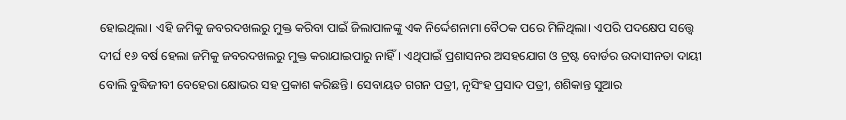ହୋଇଥିଲା। ଏହି ଜମିକୁ ଜବରଦଖଲରୁ ମୁକ୍ତ କରିବା ପାଇଁ ଜିଲାପାଳଙ୍କୁ ଏକ ନିର୍ଦ୍ଦେଶନାମା ବୈଠକ ପରେ ମିଳିଥିଲା। ଏପରି ପଦକ୍ଷେପ ସତ୍ତ୍ୱେ ଦୀର୍ଘ ୧୬ ବର୍ଷ ହେଲା ଜମିକୁ ଜବରଦଖଲରୁ ମୁକ୍ତ କରାଯାଇପାରୁ ନାହିଁ। ଏଥିପାଇଁ ପ୍ରଶାସନର ଅସହଯୋଗ ଓ ଟ୍ରଷ୍ଟ ବୋର୍ଡର ଉଦାସୀନତା ଦାୟୀ ବୋଲି ବୁଦ୍ଧିଜୀବୀ ବେହେରା କ୍ଷୋଭର ସହ ପ୍ରକାଶ କରିଛନ୍ତି। ସେବାୟତ ଗଗନ ପତ୍ରୀ, ନୃସିଂହ ପ୍ରସାଦ ପତ୍ରୀ, ଶଶିକାନ୍ତ ସୁଆର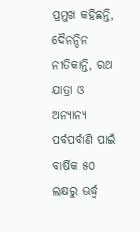ପ୍ରମୁଖ କହିଛନ୍ତି, ଦୈନନ୍ଦିନ ନୀତିକାନ୍ତି, ରଥ ଯାତ୍ରା ଓ ଅନ୍ୟାନ୍ୟ ପର୍ବପର୍ବାଣି ପାଇଁ ବାର୍ଷିକ ୫୦ ଲକ୍ଷରୁ ଊର୍ଦ୍ଧ୍ୱ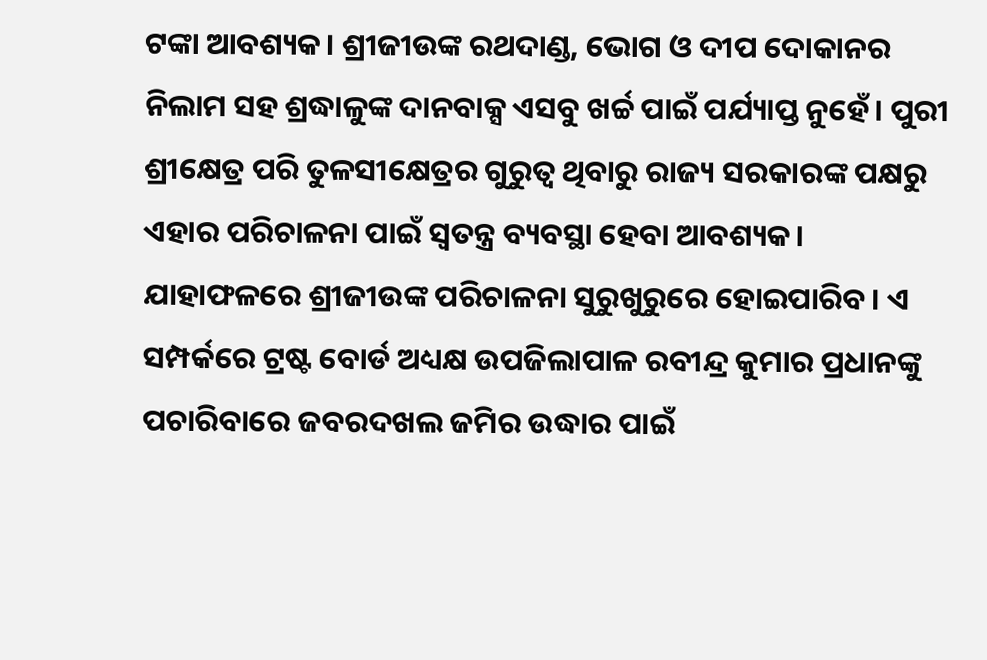ଟଙ୍କା ଆବଶ୍ୟକ। ଶ୍ରୀଜୀଉଙ୍କ ରଥଦାଣ୍ଡ, ଭୋଗ ଓ ଦୀପ ଦୋକାନର ନିଲାମ ସହ ଶ୍ରଦ୍ଧାଳୁଙ୍କ ଦାନବାକ୍ସ ଏସବୁ ଖର୍ଚ୍ଚ ପାଇଁ ପର୍ଯ୍ୟାପ୍ତ ନୁହେଁ। ପୁରୀ ଶ୍ରୀକ୍ଷେତ୍ର ପରି ତୁଳସୀକ୍ଷେତ୍ରର ଗୁରୁତ୍ୱ ଥିବାରୁ ରାଜ୍ୟ ସରକାରଙ୍କ ପକ୍ଷରୁ ଏହାର ପରିଚାଳନା ପାଇଁ ସ୍ବତନ୍ତ୍ର ବ୍ୟବସ୍ଥା ହେବା ଆବଶ୍ୟକ। ଯାହାଫଳରେ ଶ୍ରୀଜୀଉଙ୍କ ପରିଚାଳନା ସୁରୁଖୁରୁରେ ହୋଇପାରିବ। ଏ ସମ୍ପର୍କରେ ଟ୍ରଷ୍ଟ ବୋର୍ଡ ଅଧ୍ୟକ୍ଷ ଉପଜିଲାପାଳ ରବୀନ୍ଦ୍ର କୁମାର ପ୍ରଧାନଙ୍କୁ ପଚାରିବାରେ ଜବରଦଖଲ ଜମିର ଉଦ୍ଧାର ପାଇଁ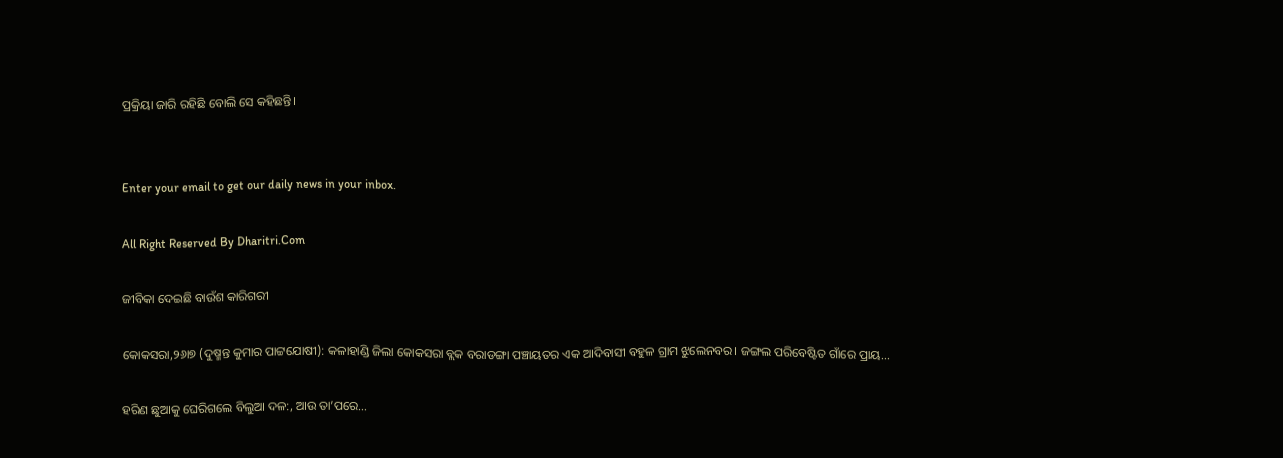ପ୍ରକ୍ରିୟା ଜାରି ରହିଛି ବୋଲି ସେ କହିଛନ୍ତି।


Enter your email to get our daily news in your inbox.

All Right Reserved By Dharitri.Com

ଜୀବିକା ଦେଇଛି ବାଉଁଶ କାରିଗରୀ

କୋକସରା,୨୬ା୭ (ଦୁଷ୍ମନ୍ତ କୁମାର ପାଟ୍ଟଯୋଷୀ): କଳାହାଣ୍ଡି ଜିଲା କୋକସରା ବ୍ଲକ ବରାଡଙ୍ଗା ପଞ୍ଚାୟତର ଏକ ଆଦିବାସୀ ବହୁଳ ଗ୍ରାମ ଝୁଲେନବର। ଜଙ୍ଗଲ ପରିବେଷ୍ଟିତ ଗାଁରେ ପ୍ରାୟ...

ହରିଣ ଛୁଆକୁ ଘେରିଗଲେ ବିଲୁଆ ଦଳ:, ଆଉ ତା’ପରେ…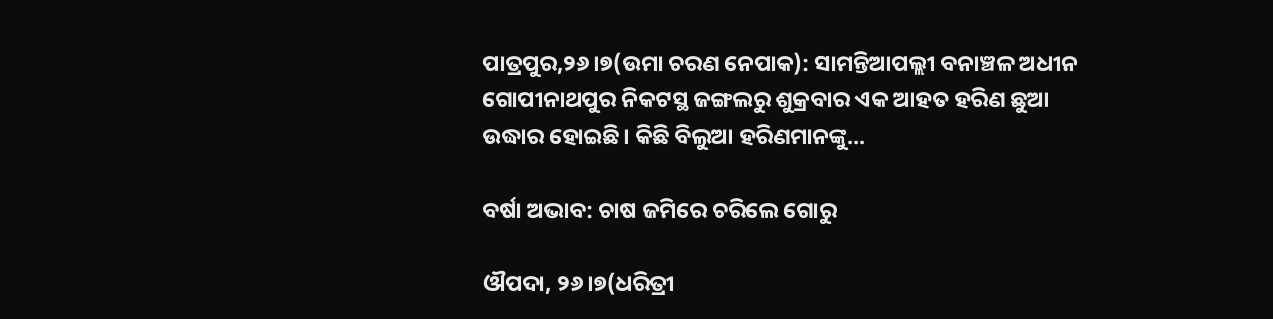ପାତ୍ରପୁର,୨୬।୭(ଉମା ଚରଣ ନେପାକ): ସାମନ୍ତିଆପଲ୍ଲୀ ବନାଞ୍ଚଳ ଅଧୀନ ଗୋପୀନାଥପୁର ନିକଟସ୍ଥ ଜଙ୍ଗଲରୁ ଶୁକ୍ରବାର ଏକ ଆହତ ହରିଣ ଛୁଆ ଉଦ୍ଧାର ହୋଇଛି। କିଛି ବିଲୁଆ ହରିଣମାନଙ୍କୁ...

ବର୍ଷା ଅଭାବ: ଚାଷ ଜମିରେ ଚରିଲେ ଗୋରୁ

ଔପଦା, ୨୬।୭(ଧରିତ୍ରୀ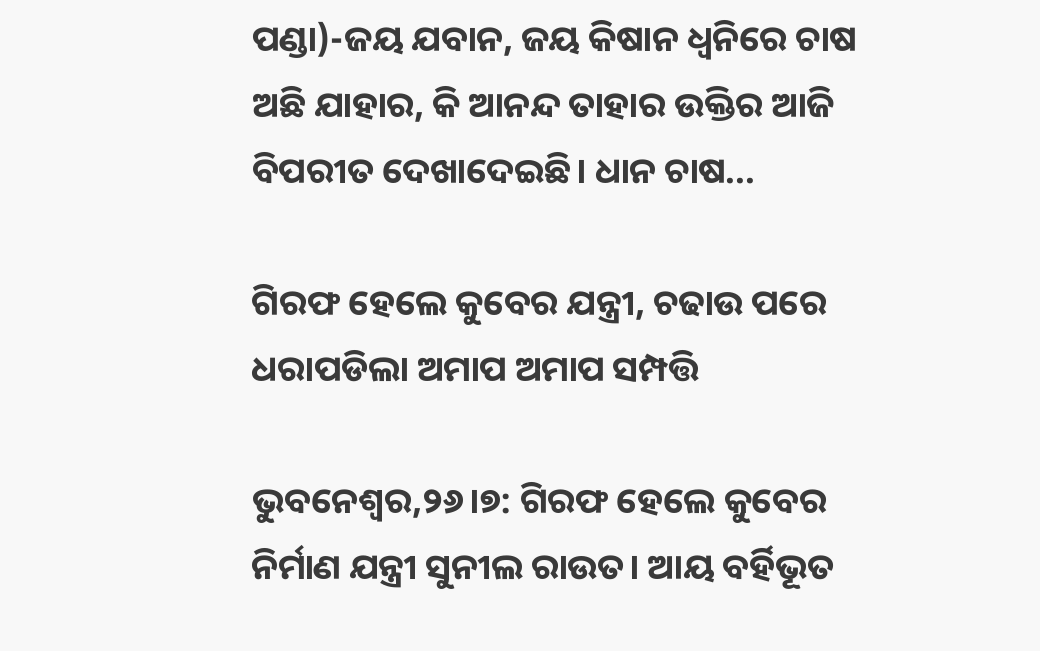ପଣ୍ଡା)-ଜୟ ଯବାନ, ଜୟ କିଷାନ ଧ୍ୱନିରେ ଚାଷ ଅଛି ଯାହାର, କି ଆନନ୍ଦ ତାହାର ଉକ୍ତିର ଆଜି ବିପରୀତ ଦେଖାଦେଇଛି। ଧାନ ଚାଷ...

ଗିରଫ ହେଲେ କୁବେର ଯନ୍ତ୍ରୀ, ଚଢାଉ ପରେ ଧରାପଡିଲା ଅମାପ ଅମାପ ସମ୍ପତ୍ତି

ଭୁବନେଶ୍ୱର,୨୬।୭: ଗିରଫ ହେଲେ କୁବେର ନିର୍ମାଣ ଯନ୍ତ୍ରୀ ସୁନୀଲ ରାଉତ। ଆୟ ବର୍ହିଭୂତ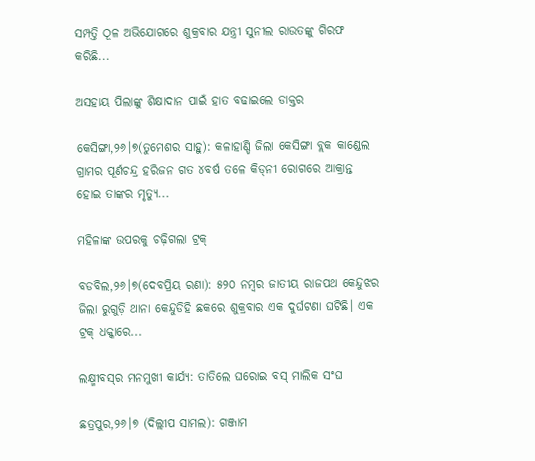ସମ୍ପତ୍ତି ଠୂଳ ଅଭିଯୋଗରେ ଶୁକ୍ରବାର ଯନ୍ତ୍ରୀ ସୁନୀଲ ରାଉତଙ୍କୁ ଗିରଫ କରିଛି...

ଅସହାୟ ପିଲାଙ୍କୁ ଶିକ୍ଷାଦାନ ପାଇଁ ହାତ ବଢାଇଲେ ଡାକ୍ତର

କେସିଙ୍ଗା,୨୬।୭(ତୁମେଶର ସାହୁ): କଳାହାଣ୍ଡି ଜିଲା କେସିଙ୍ଗା ବ୍ଲକ କାଣ୍ଡେଲ ଗ୍ରାମର ପୂର୍ଣଚନ୍ଦ୍ର ହରିଜନ ଗତ ୪ବର୍ଷ ତଳେ କିଡ୍‌ନୀ ରୋଗରେ ଆକ୍ରାନ୍ତ ହୋଇ ତାଙ୍କର ମୃତ୍ୟୁ...

ମହିଳାଙ୍କ ଉପରକୁ ଚଢ଼ିଗଲା ଟ୍ରକ୍‌

ବଡବିଲ,୨୬।୭(ଦେବପ୍ରିୟ ରଣା): ୫୨୦ ନମ୍ବର ଜାତୀୟ ରାଜପଥ କେନ୍ଦୁଝର ଜିଲା ରୁଗୁଡ଼ି ଥାନା କେନ୍ଦୁଡିହି ଛକରେ ଶୁକ୍ରବାର ଏକ ଦୁର୍ଘଟଣା ଘଟିଛି। ଏକ ଟ୍ରକ୍‌ ଧକ୍କାରେ...

ଲକ୍ଷ୍ମୀବସ୍‌ର ମନମୁଖୀ କାର୍ଯ୍ୟ: ତାତିଲେ ଘରୋଇ ବସ୍‌ ମାଲିକ ସଂଘ

ଛତ୍ରପୁର,୨୬।୭ (ଦିଲ୍ଲୀପ ସାମଲ): ଗଞ୍ଜାମ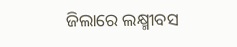ଜିଲାରେ ଲକ୍ଷ୍ମୀବସ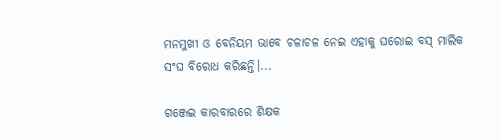ମନମୁଖୀ ଓ ବେନିୟମ ଭାବେ ଚଳାଚଳ ନେଇ ଏହାକୁ ଘରୋଇ ବସ୍‌ ମାଲିକ ସଂଘ ବିରୋଧ କରିଛନ୍ତି।...

ଗଞ୍ଜେଇ କାରବାରରେ ଶିକ୍ଷକ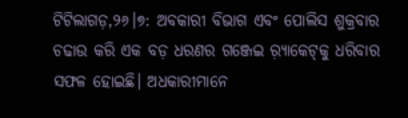ଟିଟିଲାଗଡ଼,୨୬।୭: ଅବକାରୀ ବିଭାଗ ଏବଂ ପୋଲିସ ଶୁକ୍ରବାର ଚଢାଉ କରି ଏକ ବଡ଼ ଧରଣର ଗଞ୍ଜେଇ ର଼୍ୟାକେଟ୍‌କୁ ଧରିବାର ସଫଳ ହୋଇଛି। ଅଧକାରୀମାନେ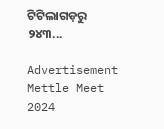ଟିଟିଲାଗଡ଼ରୁ ୨୪୩...

Advertisement
Mettle Meet 2024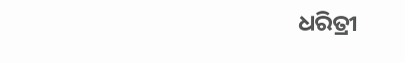ଧରିତ୍ରୀ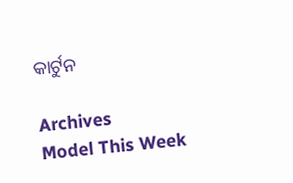କାର୍ଟୁନ

Archives
Model This Week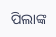ପିଲାଙ୍କ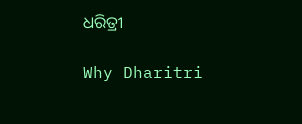ଧରିତ୍ରୀ

Why Dharitri